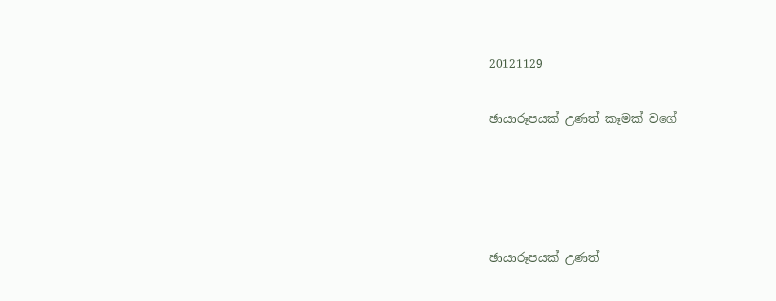20121129

ඡායාරූපයක් උණත් කෑමක් වගේ




ඡායාරූපයක් උණත්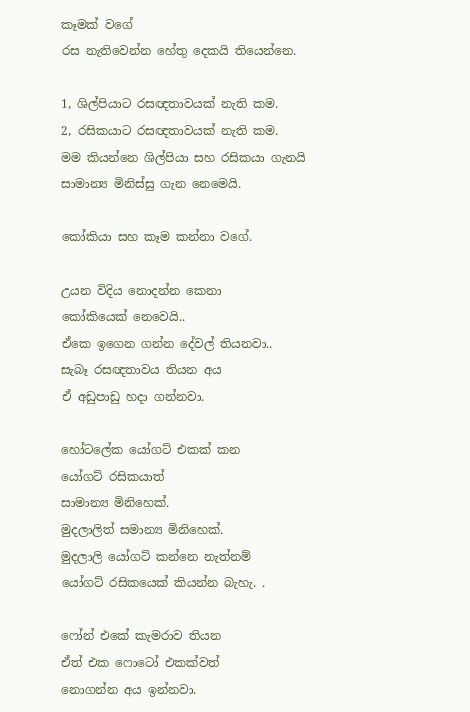කෑමක් වගේ
රස නැතිවෙන්න හේතු දෙකයි තියෙන්නෙ.

1, ශිල්පියාට රසඥතාවයක් නැති කම.
2, රසිකයාට රසඥතාවයක් නැති කම.
මම කියන්නෙ ශිල්පියා සහ රසිකයා ගැනයි
සාමාන්‍ය මිනිස්සු ගැන නෙමෙයි.

කෝකියා සහ කෑම කන්නා වගේ.

උයන විදිය නොදන්න කෙනා
කෝකියෙක් නෙවෙයි..
ඒකෙ ඉගෙන ගන්න දේවල් තියනවා..
සැබෑ රසඥතාවය තියන අය
ඒ අඩුපාඩු හදා ගන්නවා.

හෝටලේක යෝගට් එකක් කන
යෝගට් රසිකයාත්
සාමාන්‍ය මිනිහෙක්.
මුදලාලිත් සමාන්‍ය මිනිහෙක්.
මුදලාලි යෝගට් කන්නෙ නැත්නම්
යෝගට් රසිකයෙක් කියන්න බැහැ. .

ෆෝන් එකේ කැමරාව තියන
ඒත් එක ෆොටෝ එකක්වත්
නොගන්න අය ඉන්නවා.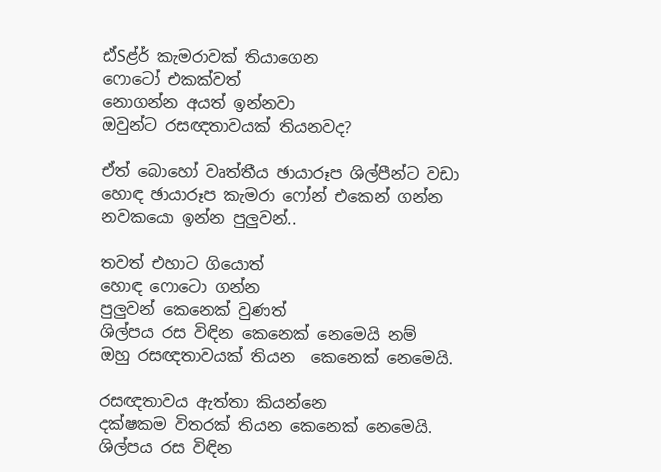ඪ්Sළ්ර්‍ කැමරාවක් තියාගෙන
ෆොටෝ එකක්වත්
නොගන්න අයත් ඉන්නවා
ඔවුන්ට රසඥතාවයක් තියනවද?

ඒත් බොහෝ වෘත්තීය ඡායාරූප ශිල්පීන්ට වඩා
හොඳ ඡායාරූප කැමරා ෆෝන් එකෙන් ගන්න
නවකයො ඉන්න පුලුවන්..

තවත් එහාට ගියොත්
හොඳ ෆොටො ගන්න
පුලුවන් කෙනෙක් වුණත්
ශිල්පය රස විඳින කෙනෙක් නෙමෙයි නම්
ඔහු රසඥතාවයක් තියන  කෙනෙක් නෙමෙයි.

රසඥතාවය ඇත්තා කියන්නෙ
දක්ෂකම විතරක් තියන කෙනෙක් නෙමෙයි.
ශිල්පය රස විඳින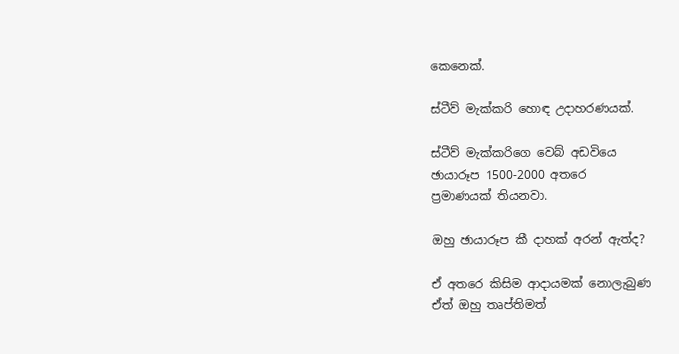කෙනෙක්.

ස්ටීව් මැක්කරි හොඳ උදාහරණයක්.

ස්ටීව් මැක්කරිගෙ වෙබ් අඩවියෙ
ඡායාරූප 1500-2000 අතරෙ
ප්‍රමාණයක් තියනවා.

ඔහු ඡායාරූප කී දාහක් අරන් ඇත්ද?

ඒ අතරෙ කිසිම ආදායමක් නොලැබුණ
ඒත් ඔහු තෘප්තිමත්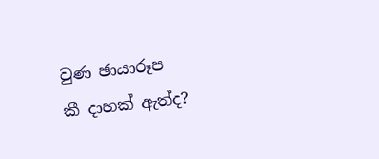වුණ ඡායාරූප
කී දාහක් ඇත්ද?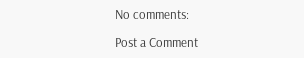No comments:

Post a Comment